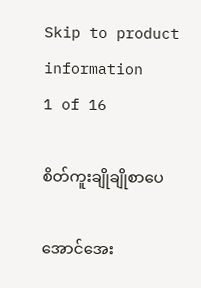Skip to product information
1 of 16

စိတ်ကူးချိုချိုစာပေ

အောင်အေး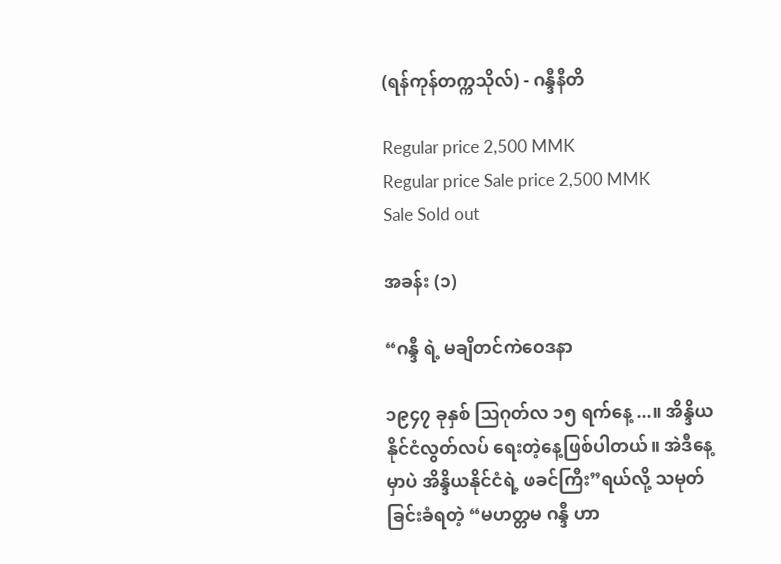(ရန်ကုန်တက္ကသိုလ်) - ဂန္ဒီနီတိ

Regular price 2,500 MMK
Regular price Sale price 2,500 MMK
Sale Sold out

အခန်း (၁)

“ဂန္ဒီ ရဲ့ မချိတင်ကဲဝေဒနာ

၁၉၄၇ ခုနှစ် သြဂုတ်လ ၁၅ ရက်နေ့ ...။ အိန္ဒိယနိုင်ငံလွတ်လပ် ရေးတဲ့နေ့ဖြစ်ပါတယ်။ အဲဒီနေ့မှာပဲ အိန္ဒိယနိုင်ငံရဲ့ ဖခင်ကြီး”ရယ်လို့ သမုတ်ခြင်းခံရတဲ့ “မဟတ္တမ ဂန္ဒီ ဟာ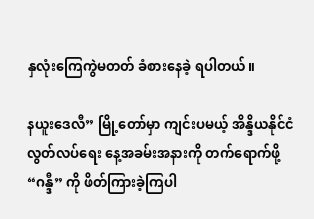နှလုံးကြေကွဲမတတ် ခံစားနေခဲ့ ရပါတယ်။

နယူးဒေလီ” မြို့တော်မှာ ကျင်းပမယ့် အိန္ဒိယနိုင်ငံလွတ်လပ်ရေး နေ့အခမ်းအနားကို တက်ရောက်ဖို့ “ဂန္ဒီ” ကို ဖိတ်ကြားခဲ့ကြပါ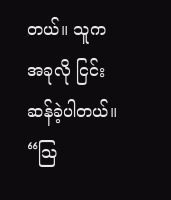တယ်။ သူက အခုလို ငြင်းဆန်ခဲ့ပါတယ်။ “သြ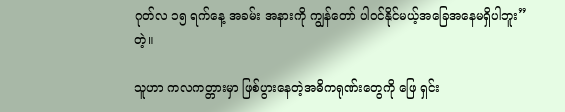ဂုတ်လ ၁၅ ရက်နေ့ အခမ်း အနားကို ကျွန်တော် ပါဝင်နိုင်မယ့်အခြေအနေမရှိပါဘူး” တဲ့။

သူဟာ ကလကတ္တားမှာ ဖြစ်ပွားနေတဲ့အဓိကရုဏ်းတွေကို ဖြေ ရှင်း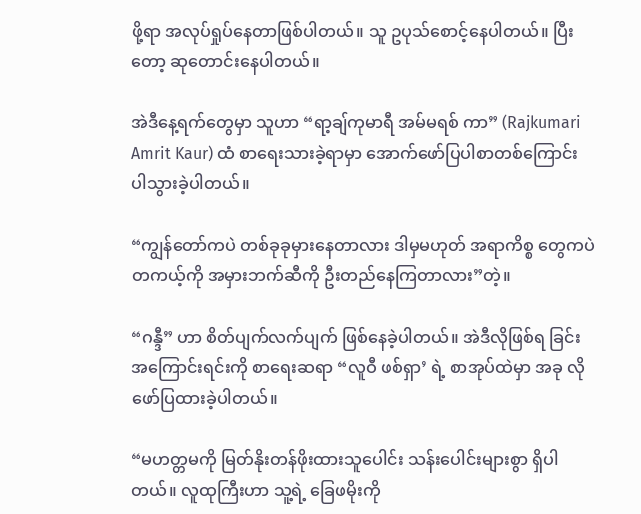ဖို့ရာ အလုပ်ရှုပ်နေတာဖြစ်ပါတယ်။ သူ ဥပုသ်စောင့်နေပါတယ်။ ပြီးတော့ ဆုတောင်းနေပါတယ်။

အဲဒီနေ့ရက်တွေမှာ သူဟာ “ရာ့ချ်ကုမာရီ အမ်မရစ် ကာ” (Rajkumari Amrit Kaur) ထံ စာရေးသားခဲ့ရာမှာ အောက်ဖော်ပြပါစာတစ်ကြောင်း ပါသွားခဲ့ပါတယ်။

“ကျွန်တော်ကပဲ တစ်ခုခုမှားနေတာလား ဒါမှမဟုတ် အရာကိစ္စ တွေကပဲ တကယ့်ကို အမှားဘက်ဆီကို ဦးတည်နေကြတာလား”တဲ့။

“ဂန္ဒီ” ဟာ စိတ်ပျက်လက်ပျက် ဖြစ်နေခဲ့ပါတယ်။ အဲဒီလိုဖြစ်ရ ခြင်းအကြောင်းရင်းကို စာရေးဆရာ “လူဝီ ဖစ်ရှာ’ ရဲ့ စာအုပ်ထဲမှာ အခု လို ဖော်ပြထားခဲ့ပါတယ်။

“မဟတ္တမကို မြတ်နိုးတန်ဖိုးထားသူပေါင်း သန်းပေါင်းများစွာ ရှိပါတယ်။ လူထုကြီးဟာ သူ့ရဲ့ ခြေဖမိုးကို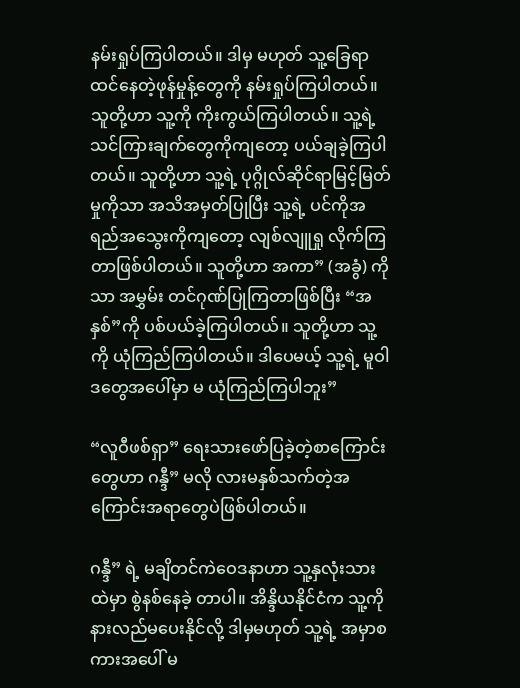နမ်းရှုပ်ကြပါတယ်။ ဒါမှ မဟုတ် သူ့ခြေရာထင်နေတဲ့ဖုန်မှုန့်တွေကို နမ်းရှုပ်ကြပါတယ်။ သူတို့ဟာ သူ့ကို ကိုးကွယ်ကြပါတယ်။ သူ့ရဲ့ သင်ကြားချက်တွေကိုကျတော့ ပယ်ချခဲ့ကြပါတယ်။ သူတို့ဟာ သူ့ရဲ့ ပုဂ္ဂိုလ်ဆိုင်ရာမြင့်မြတ်မှုကိုသာ အသိအမှတ်ပြုပြီး သူ့ရဲ့ ပင်ကိုအရည်အသွေးကိုကျတော့ လျစ်လျူရှု လိုက်ကြတာဖြစ်ပါတယ်။ သူတို့ဟာ အကာ” (အခွံ) ကိုသာ အမွှမ်း တင်ဂုဏ်ပြုကြတာဖြစ်ပြီး “အနှစ်”ကို ပစ်ပယ်ခဲ့ကြပါတယ်။ သူတို့ဟာ သူ့ကို ယုံကြည်ကြပါတယ်။ ဒါပေမယ့် သူ့ရဲ့ မူဝါဒတွေအပေါ်မှာ မ ယုံကြည်ကြပါဘူး”

“လူဝီဖစ်ရှာ” ရေးသားဖော်ပြခဲ့တဲ့စာကြောင်းတွေဟာ ဂန္ဒီ” မလို လားမနှစ်သက်တဲ့အကြောင်းအရာတွေပဲဖြစ်ပါတယ်။

ဂန္ဒီ” ရဲ့ မချိတင်ကဲဝေဒနာဟာ သူ့နှလုံးသားထဲမှာ စွဲနစ်နေခဲ့ တာပါ။ အိန္ဒိယနိုင်ငံက သူ့ကို နားလည်မပေးနိုင်လို့ ဒါမှမဟုတ် သူ့ရဲ့ အမှာစကားအပေါ် မ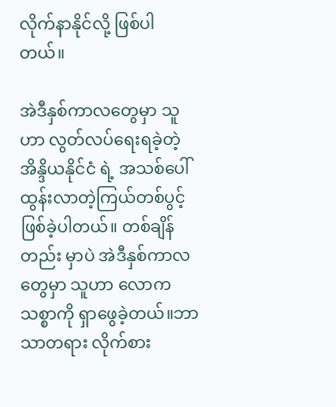လိုက်နာနိုင်လို့ ဖြစ်ပါတယ်။

အဲဒီနှစ်ကာလတွေမှာ သူဟာ လွတ်လပ်ရေးရခဲ့တဲ့ အိန္ဒိယနိုင်ငံ ရဲ့ အသစ်ပေါ်ထွန်းလာတဲ့ကြယ်တစ်ပွင့် ဖြစ်ခဲ့ပါတယ်။ တစ်ချိန်တည်း မှာပဲ အဲဒီနှစ်ကာလတွေမှာ သူဟာ လောကသစ္စာကို ရှာဖွေခဲ့တယ်။ဘာသာတရား လိုက်စား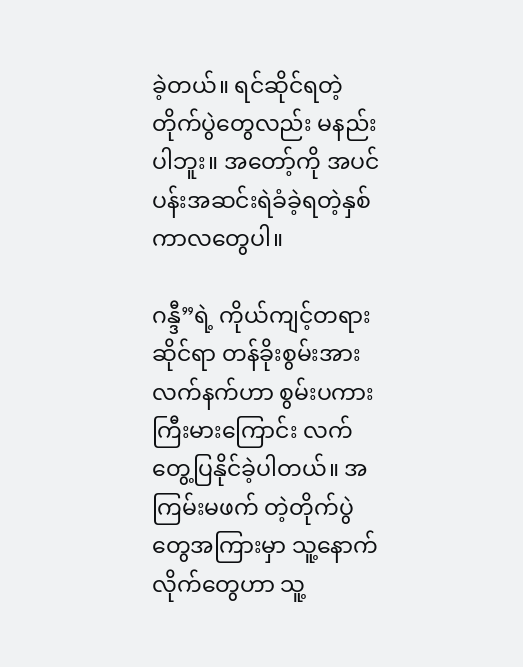ခဲ့တယ်။ ရင်ဆိုင်ရတဲ့တိုက်ပွဲတွေလည်း မနည်း ပါဘူး။ အတော့်ကို အပင်ပန်းအဆင်းရဲခံခဲ့ရတဲ့နှစ်ကာလတွေပါ။

ဂန္ဒီ”ရဲ့ ကိုယ်ကျင့်တရားဆိုင်ရာ တန်ခိုးစွမ်းအားလက်နက်ဟာ စွမ်းပကားကြီးမားကြောင်း လက်တွေ့ပြနိုင်ခဲ့ပါတယ်။ အကြမ်းမဖက် တဲ့တိုက်ပွဲတွေအကြားမှာ သူ့နောက်လိုက်တွေဟာ သူ့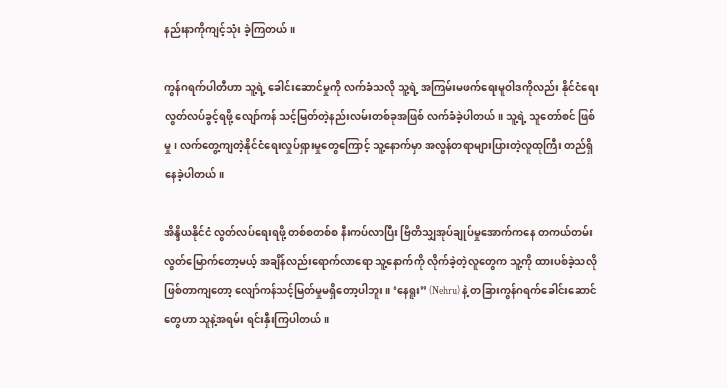နည်းနာကိုကျင့်သုံး ခဲ့ကြတယ်။

ကွန်ဂရက်ပါတီဟာ သူ့ရဲ့ ခေါင်းဆောင်မှုကို လက်ခံသလို သူ့ရဲ့ အကြမ်းမဖက်ရေးမူဝါဒကိုလည်း နိုင်ငံရေးလွတ်လပ်ခွင့်ရဖို့ လျော်ကန် သင့်မြတ်တဲ့နည်းလမ်းတစ်ခုအဖြစ် လက်ခံခဲ့ပါတယ်။ သူ့ရဲ့ သူတော်စင် ဖြစ်မှု၊ လက်တွေ့ကျတဲ့နိုင်ငံရေးလှုပ်ရှားမှုတွေကြောင့် သူ့နောက်မှာ အလွန်တရာများပြားတဲ့လူထုကြီး တည်ရှိနေခဲ့ပါတယ်။

အိန္ဒိယနိုင်ငံ လွတ်လပ်ရေးရဖို့ တစ်စတစ်စ နီးကပ်လာပြီး ဗြိတိသျှအုပ်ချုပ်မှုအောက်ကနေ တကယ်တမ်းလွတ်မြောက်တော့မယ့် အချိန်လည်းရောက်လာရော သူ့နောက်ကို လိုက်ခဲ့တဲ့လူတွေက သူ့ကို ထားပစ်ခဲ့သလိုဖြစ်တာကျတော့ လျော်ကန်သင့်မြတ်မှုမရှိတော့ပါဘူး။ ‘နေရူး” (Nehru) နဲ့ တခြားကွန်ဂရက်ခေါင်းဆောင်တွေဟာ သူနဲ့အရမ်း ရင်းနှီးကြပါတယ်။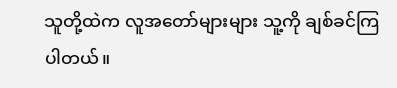သူတို့ထဲက လူအတော်များများ သူ့ကို ချစ်ခင်ကြ ပါတယ်။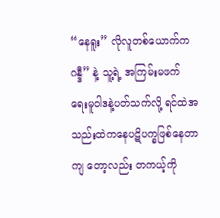“နေရူး” လိုလူတစ်ယောက်က ဂန္ဒီ” နဲ့ သူ့ရဲ့ အကြမ်းမဖက် ရေးမူဝါဒနဲ့ပတ်သက်လို့ ရင်ထဲအသည်းထဲကနေပဋိပက္ခဖြစ်နေတာကျ တော့လည်း တကယ့်ကို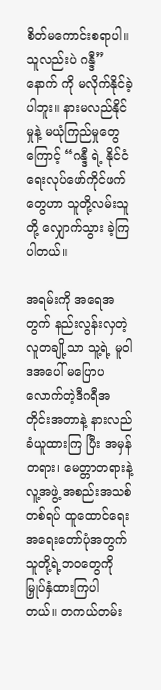စိတ်မကောင်းစရာပါ။ သူလည်းပဲ ဂန္ဒီ” နောက် ကို မလိုက်နိုင်ခဲ့ပါဘူး။ နားမလည်နိုင်မှုနဲ့ မယုံကြည်မှုတွေကြောင့် “ဂန္ဒီ ရဲ့ နိုင်ငံရေးလုပ်ဖော်ကိုင်ဖက်တွေဟာ သူတို့လမ်းသူတို့ လျှောက်သွား ခဲ့ကြပါတယ်။

အရမ်းကို အရေအတွက် နည်းလွန်းလှတဲ့လူတချို့သာ သူ့ရဲ့ မူဝါဒအပေါ် မပြောပလောက်တဲ့ဒီဂရီအတိုင်းအတာနဲ့ နားလည်ခံယူထားကြ ပြီး အမှန်တရား၊ မေတ္တာတရားနဲ့ လူ့အဖွဲ့ အစည်းအသစ်တစ်ရပ် ထူထောင်ရေးအရေးတော်ပုံအတွက် သူတို့ရဲ့ဘဝတွေကို မြှုပ်နှံထားကြပါ တယ်။ တကယ်တမ်း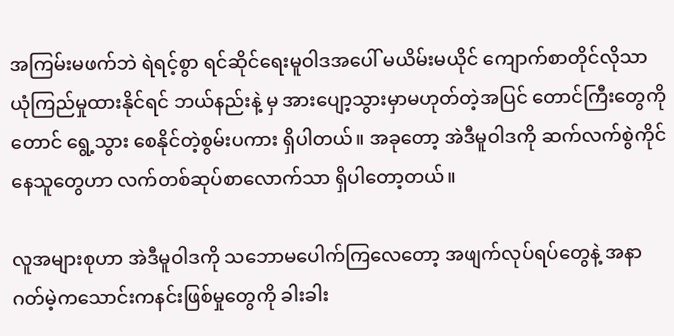အကြမ်းမဖက်ဘဲ ရဲရင့်စွာ ရင်ဆိုင်ရေးမူဝါဒအပေါ် မယိမ်းမယိုင် ကျောက်စာတိုင်လိုသာ ယုံကြည်မှုထားနိုင်ရင် ဘယ်နည်းနဲ့ မှ အားပျော့သွားမှာမဟုတ်တဲ့အပြင် တောင်ကြီးတွေကိုတောင် ရွေ့သွား စေနိုင်တဲ့စွမ်းပကား ရှိပါတယ်။ အခုတော့ အဲဒီမူဝါဒကို ဆက်လက်စွဲကိုင် နေသူတွေဟာ လက်တစ်ဆုပ်စာလောက်သာ ရှိပါတော့တယ်။

လူအများစုဟာ အဲဒီမူဝါဒကို သဘောမပေါက်ကြလေတော့ အဖျက်လုပ်ရပ်တွေနဲ့ အနာဂတ်မဲ့ကသောင်းကနင်းဖြစ်မှုတွေကို ခါးခါး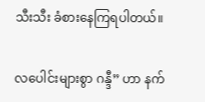သီးသီး ခံစားနေကြရပါတယ်။

လပေါင်းများစွာ ဂန္ဒီ” ဟာ နက်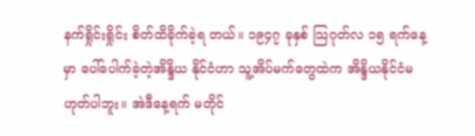နက်ရှိုင်းရှိုင်း စိတ်ထိခိုက်ခဲ့ရ တယ်။ ၁၉၄၇ ခုနှစ် သြဂုတ်လ ၁၅ ရက်နေ့မှာ ပေါ်ပေါက်ခဲ့တဲ့အိန္ဒိယ နိုင်ငံဟာ သူ့အိပ်မက်တွေထဲက အိန္ဒိယနိုင်ငံမဟုတ်ပါဘူး။ အဲဒီနေ့ရက် မတိုင်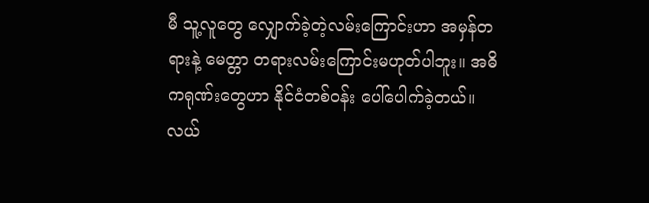မီ သူ့လူတွေ လျှောက်ခဲ့တဲ့လမ်းကြောင်းဟာ အမှန်တရားနဲ့ မေတ္တာ တရားလမ်းကြောင်းမဟုတ်ပါဘူး။ အဓိကရုဏ်းတွေဟာ နိုင်ငံတစ်ဝန်း ပေါ်ပေါက်ခဲ့တယ်။ လယ်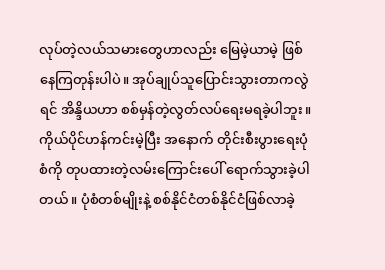လုပ်တဲ့လယ်သမားတွေဟာလည်း မြေမဲ့ယာမဲ့ ဖြစ်နေကြတုန်းပါပဲ။ အုပ်ချုပ်သူပြောင်းသွားတာကလွဲရင် အိန္ဒိယဟာ စစ်မှန်တဲ့လွတ်လပ်ရေးမရခဲ့ပါဘူး။ ကိုယ်ပိုင်ဟန်ကင်းမဲ့ပြီး အနောက် တိုင်းစီးပွားရေးပုံစံကို တုပထားတဲ့လမ်းကြောင်းပေါ် ရောက်သွားခဲ့ပါ တယ်။ ပုံစံတစ်မျိုးနဲ့ စစ်နိုင်ငံတစ်နိုင်ငံဖြစ်လာခဲ့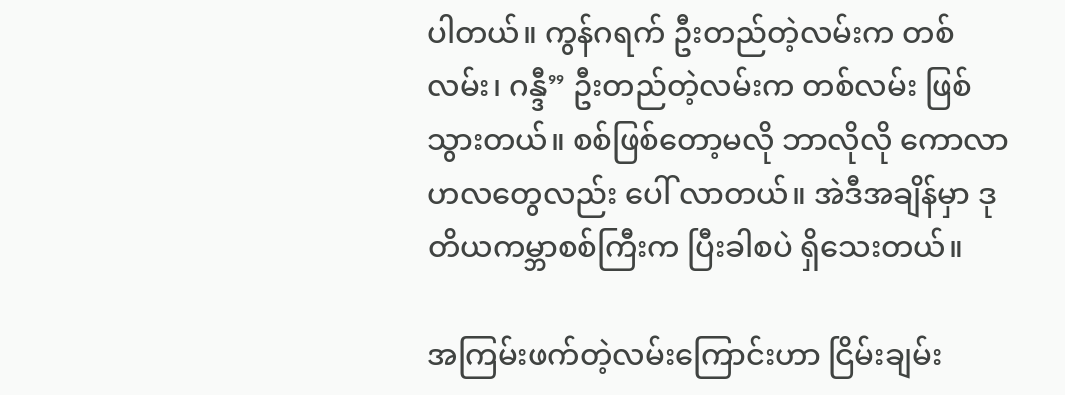ပါတယ်။ ကွန်ဂရက် ဦးတည်တဲ့လမ်းက တစ်လမ်း၊ ဂန္ဒီ” ဦးတည်တဲ့လမ်းက တစ်လမ်း ဖြစ် သွားတယ်။ စစ်ဖြစ်တော့မလို ဘာလိုလို ကောလာဟလတွေလည်း ပေါ် လာတယ်။ အဲဒီအချိန်မှာ ဒုတိယကမ္ဘာစစ်ကြီးက ပြီးခါစပဲ ရှိသေးတယ်။

အကြမ်းဖက်တဲ့လမ်းကြောင်းဟာ ငြိမ်းချမ်း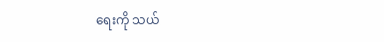ရေးကို သယ်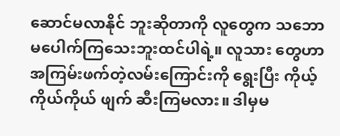ဆောင်မလာနိုင် ဘူးဆိုတာကို လူတွေက သဘောမပေါက်ကြသေးဘူးထင်ပါရဲ့။ လူသား တွေဟာ အကြမ်းဖက်တဲ့လမ်းကြောင်းကို ရွေးပြီး ကိုယ့်ကိုယ်ကိုယ် ဖျက် ဆီးကြမလား။ ဒါမှမ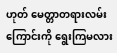ဟုတ် မေတ္တာတရားလမ်းကြောင်းကို ရွေးကြမလား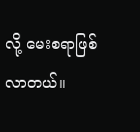လို့ မေးစရာဖြစ်လာတယ်။